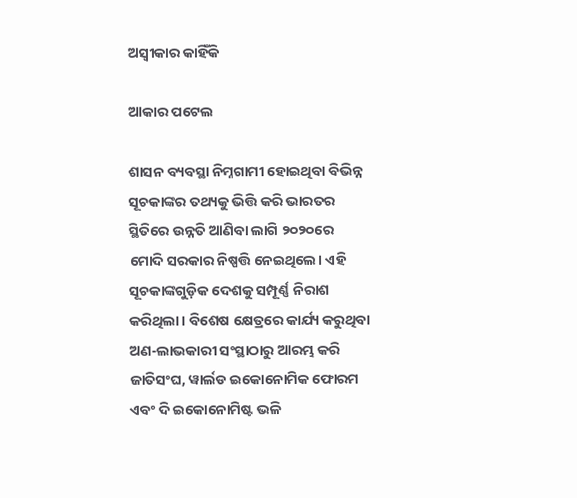ଅସ୍ବୀକାର କାହିଁକି

ଆକାର ପଟେଲ

ଶାସନ ବ୍ୟବସ୍ଥା ନିମ୍ନଗାମୀ ହୋଇଥିବା ବିଭିନ୍ନ ସୂଚକାଙ୍କର ତଥ୍ୟକୁ ଭିତ୍ତି କରି ଭାରତର ସ୍ଥିତିରେ ଉନ୍ନତି ଆଣିବା ଲାଗି ୨୦୨୦ରେ ମୋଦି ସରକାର ନିଷ୍ପତ୍ତି ନେଇଥିଲେ। ଏହି ସୂଚକାଙ୍କଗୁଡ଼ିକ ଦେଶକୁ ସମ୍ପୂର୍ଣ୍ଣ ନିରାଶ କରିଥିଲା। ବିଶେଷ କ୍ଷେତ୍ରରେ କାର୍ଯ୍ୟ କରୁଥିବା ଅଣ-ଲାଭକାରୀ ସଂସ୍ଥାଠାରୁ ଆରମ୍ଭ କରି ଜାତିସଂଘ, ୱାର୍ଲଡ ଇକୋନୋମିକ ଫୋରମ ଏବଂ ଦି ଇକୋନୋମିଷ୍ଟ ଭଳି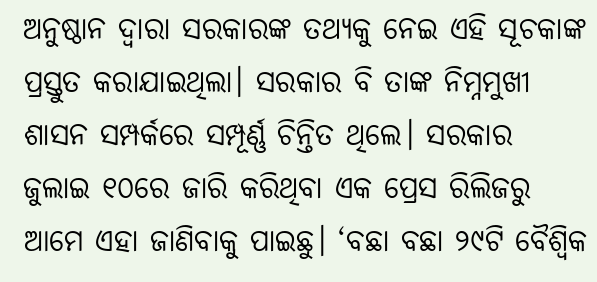ଅନୁଷ୍ଠାନ ଦ୍ୱାରା ସରକାରଙ୍କ ତଥ୍ୟକୁ ନେଇ ଏହି ସୂଚକାଙ୍କ ପ୍ରସ୍ତୁତ କରାଯାଇଥିଲା। ସରକାର ବି ତାଙ୍କ ନିମ୍ନମୁଖୀ ଶାସନ ସମ୍ପର୍କରେ ସମ୍ପୂର୍ଣ୍ଣ ଚିନ୍ତିତ ଥିଲେ। ସରକାର ଜୁଲାଇ ୧୦ରେ ଜାରି କରିଥିବା ଏକ ପ୍ରେସ ରିଲିଜରୁ ଆମେ ଏହା ଜାଣିବାକୁ ପାଇଛୁ। ‘ବଛା ବଛା ୨୯ଟି ବୈଶ୍ୱିକ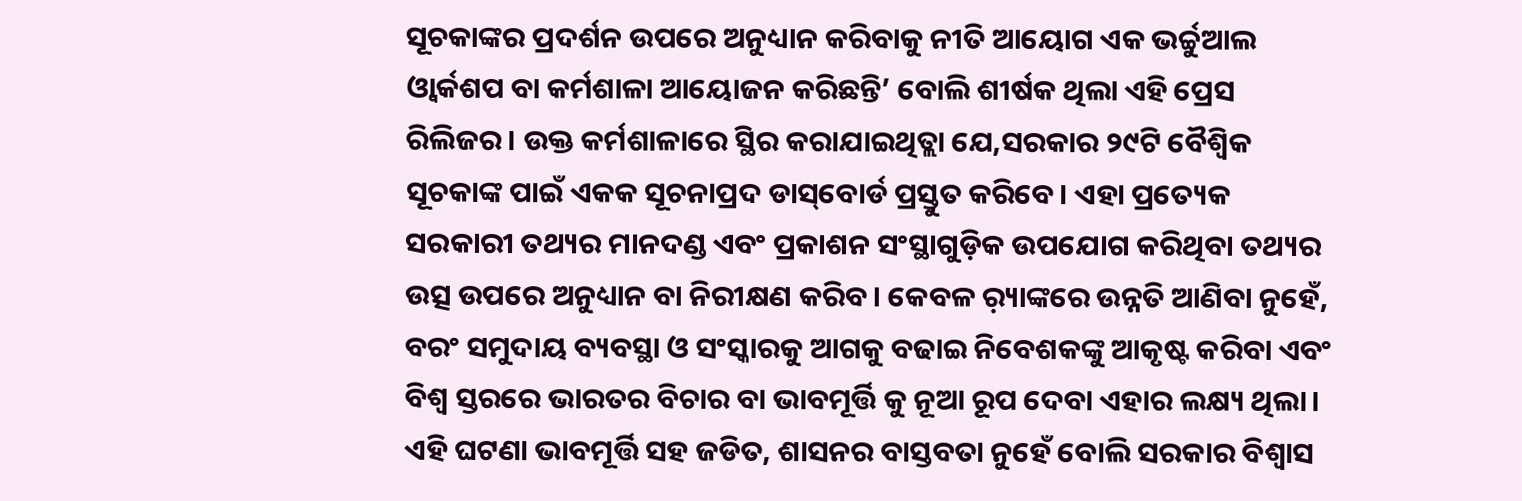ସୂଚକାଙ୍କର ପ୍ରଦର୍ଶନ ଉପରେ ଅନୁଧ୍ୟାନ କରିବାକୁ ନୀତି ଆୟୋଗ ଏକ ଭର୍ଚ୍ଚୁଆଲ ଓ୍ବାର୍କଶପ ବା କର୍ମଶାଳା ଆୟୋଜନ କରିଛନ୍ତି’ ବୋଲି ଶୀର୍ଷକ ଥିଲା ଏହି ପ୍ରେସ ରିଲିଜର। ଉକ୍ତ କର୍ମଶାଳାରେ ସ୍ଥିର କରାଯାଇଥିତ୍ଲା ଯେ,ସରକାର ୨୯ଟି ବୈଶ୍ୱିକ ସୂଚକାଙ୍କ ପାଇଁ ଏକକ ସୂଚନାପ୍ରଦ ଡାସ୍‌ବୋର୍ଡ ପ୍ରସ୍ତୁତ କରିବେ। ଏହା ପ୍ରତ୍ୟେକ ସରକାରୀ ତଥ୍ୟର ମାନଦଣ୍ଡ ଏବଂ ପ୍ରକାଶନ ସଂସ୍ଥାଗୁଡ଼ିକ ଉପଯୋଗ କରିଥିବା ତଥ୍ୟର ଉତ୍ସ ଉପରେ ଅନୁଧ୍ୟାନ ବା ନିରୀକ୍ଷଣ କରିବ। କେବଳ ର଼୍ୟାଙ୍କରେ ଉନ୍ନତି ଆଣିବା ନୁହେଁ, ବରଂ ସମୁଦାୟ ବ୍ୟବସ୍ଥା ଓ ସଂସ୍କାରକୁ ଆଗକୁ ବଢାଇ ନିବେଶକଙ୍କୁ ଆକୃଷ୍ଟ କରିବା ଏବଂ ବିଶ୍ୱ ସ୍ତରରେ ଭାରତର ବିଚାର ବା ଭାବମୂର୍ତ୍ତି କୁ ନୂଆ ରୂପ ଦେବା ଏହାର ଲକ୍ଷ୍ୟ ଥିଲା। ଏହି ଘଟଣା ଭାବମୂର୍ତ୍ତି ସହ ଜଡିତ, ଶାସନର ବାସ୍ତବତା ନୁହେଁ ବୋଲି ସରକାର ବିଶ୍ୱାସ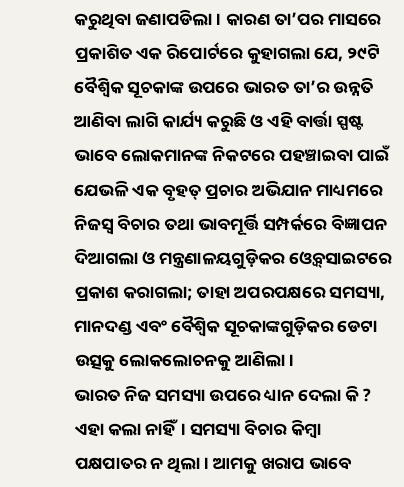କରୁଥିବା ଜଣାପଡିଲା। କାରଣ ତା’ପର ମାସରେ ପ୍ରକାଶିତ ଏକ ରିପୋର୍ଟରେ କୁହାଗଲା ଯେ, ୨୯ଟି ବୈଶ୍ୱିକ ସୂଚକାଙ୍କ ଉପରେ ଭାରତ ତା’ର ଉନ୍ନତି ଆଣିବା ଲାଗି କାର୍ଯ୍ୟ କରୁଛି ଓ ଏହି ବାର୍ତ୍ତା ସ୍ପଷ୍ଟ ଭାବେ ଲୋକମାନଙ୍କ ନିକଟରେ ପହଞ୍ଚାଇବା ପାଇଁ ଯେଭଳି ଏକ ବୃହତ୍‌ ପ୍ରଚାର ଅଭିଯାନ ମାଧ୍ୟମରେ ନିଜସ୍ବ ବିଚାର ତଥା ଭାବମୂର୍ତ୍ତି ସମ୍ପର୍କରେ ବିଜ୍ଞାପନ ଦିଆଗଲା ଓ ମନ୍ତ୍ରଣାଳୟଗୁଡ଼ିକର ଓ୍ବେବ୍‌ସାଇଟରେ ପ୍ରକାଶ କରାଗଲା; ତାହା ଅପରପକ୍ଷରେ ସମସ୍ୟା, ମାନଦଣ୍ଡ ଏବଂ ବୈଶ୍ୱିକ ସୂଚକାଙ୍କଗୁଡ଼ିକର ଡେଟା ଉତ୍ସକୁ ଲୋକଲୋଚନକୁ ଆଣିଲା।
ଭାରତ ନିଜ ସମସ୍ୟା ଉପରେ ଧ୍ୟାନ ଦେଲା କି ? ଏହା କଲା ନାହିଁ। ସମସ୍ୟା ବିଚାର କିମ୍ବା ପକ୍ଷପାତର ନ ଥିଲା। ଆମକୁ ଖରାପ ଭାବେ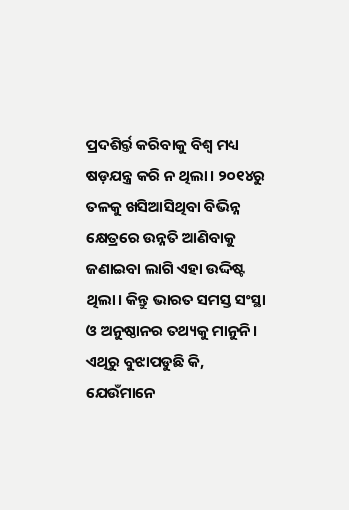ପ୍ରଦଶିର୍ର୍ତ କରିବାକୁ ବିଶ୍ୱ ମଧ୍ୟ ଷଡ଼ଯନ୍ତ୍ର କରି ନ ଥିଲା। ୨୦୧୪ରୁ ତଳକୁ ଖସିଆସିଥିବା ବିଭିନ୍ନ କ୍ଷେତ୍ରରେ ଉନ୍ନତି ଆଣିବାକୁ ଜଣାଇବା ଲାଗି ଏହା ଉଦ୍ଦିଷ୍ଟ ଥିଲା। କିନ୍ତୁ ଭାରତ ସମସ୍ତ ସଂସ୍ଥା ଓ ଅନୁଷ୍ଠାନର ତଥ୍ୟକୁ ମାନୁନି। ଏଥିରୁ ବୁଝାପଡୁଛି କି, ଯେଉଁମାନେ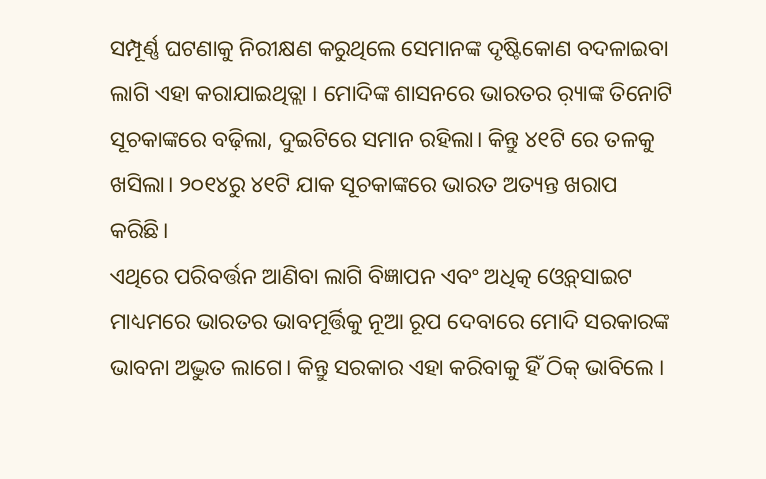ସମ୍ପୂର୍ଣ୍ଣ ଘଟଣାକୁ ନିରୀକ୍ଷଣ କରୁଥିଲେ ସେମାନଙ୍କ ଦୃଷ୍ଟିକୋଣ ବଦଳାଇବା ଲାଗି ଏହା କରାଯାଇଥିତ୍ଲା । ମୋଦିଙ୍କ ଶାସନରେ ଭାରତର ର଼୍ୟାଙ୍କ ତିନୋଟି ସୂଚକାଙ୍କରେ ବଢ଼ିଲା, ଦୁଇଟିରେ ସମାନ ରହିଲା। କିନ୍ତୁ ୪୧ଟି ରେ ତଳକୁ ଖସିଲା। ୨୦୧୪ରୁ ୪୧ଟି ଯାକ ସୂଚକାଙ୍କରେ ଭାରତ ଅତ୍ୟନ୍ତ ଖରାପ କରିଛି।
ଏଥିରେ ପରିବର୍ତ୍ତନ ଆଣିବା ଲାଗି ବିଜ୍ଞାପନ ଏବଂ ଅଧିତ୍କ ଓ୍ବେବ୍‌ସାଇଟ ମାଧ୍ୟମରେ ଭାରତର ଭାବମୂର୍ତ୍ତିକୁ ନୂଆ ରୂପ ଦେବାରେ ମୋଦି ସରକାରଙ୍କ ଭାବନା ଅଦ୍ଭୁତ ଲାଗେ। କିନ୍ତୁ ସରକାର ଏହା କରିବାକୁ ହିଁ ଠିକ୍‌ ଭାବିଲେ ।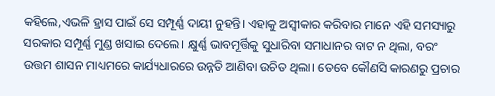କହିଲେ,ଏଭଳି ହ୍ରାସ ପାଇଁ ସେ ସମ୍ପୂର୍ଣ୍ଣ ଦାୟୀ ନୁହନ୍ତି। ଏହାକୁ ଅସ୍ବୀକାର କରିବାର ମାନେ ଏହି ସମସ୍ୟାରୁ ସରକାର ସମ୍ପୂର୍ଣ୍ଣ ମୁଣ୍ଡ ଖସାଇ ଦେଲେ। କ୍ଷୁର୍ଣ୍ଣ ଭାବମୂର୍ତ୍ତିକୁ ସୁଧାରିବା ସମାଧାନର ବାଟ ନ ଥିଲା, ବରଂ ଉତ୍ତମ ଶାସନ ମାଧ୍ୟମରେ କାର୍ଯ୍ୟଧାରରେ ଉନ୍ନତି ଆଣିବା ଉଚିତ ଥିଲା। ତେବେ କୌଣସି କାରଣରୁ ପ୍ରଚାର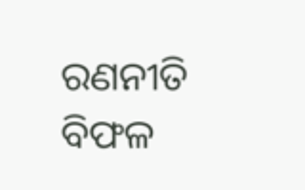ରଣନୀତି ବିଫଳ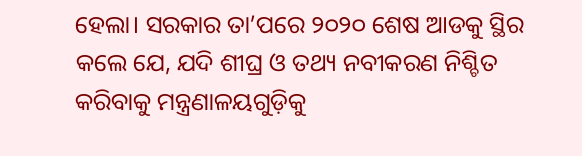ହେଲା। ସରକାର ତା’ପରେ ୨୦୨୦ ଶେଷ ଆଡକୁ ସ୍ଥିର କଲେ ଯେ, ଯଦି ଶୀଘ୍ର ଓ ତଥ୍ୟ ନବୀକରଣ ନିଶ୍ଚିତ କରିବାକୁ ମନ୍ତ୍ରଣାଳୟଗୁଡ଼ିକୁ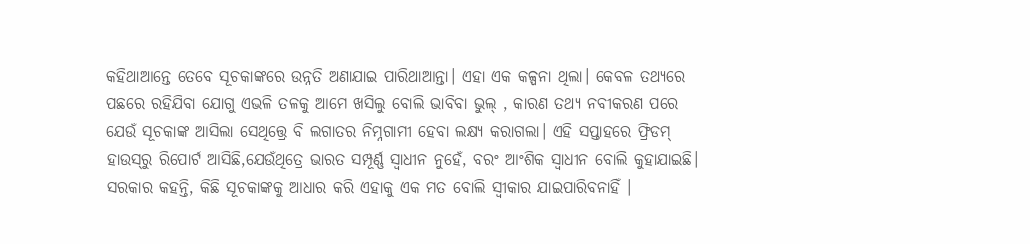କହିଥାଆନ୍ତେ ତେବେ ସୂଚକାଙ୍କରେ ଉନ୍ନତି ଅଣାଯାଇ ପାରିଥାଆନ୍ତା। ଏହା ଏକ କଳ୍ପନା ଥିଲା। କେବଳ ତଥ୍ୟରେ ପଛରେ ରହିଯିବା ଯୋଗୁ ଏଭଳି ତଳକୁ ଆମେ ଖସିଲୁ ବୋଲି ଭାବିବା ଭୁଲ୍‌ , କାରଣ ତଥ୍ୟ ନବୀକରଣ ପରେ ଯେଉଁ ସୂଚକାଙ୍କ ଆସିଲା ସେଥିତ୍ତ୍ରେ ବି ଲଗାତର ନିମ୍ନଗାମୀ ହେବା ଲକ୍ଷ୍ୟ କରାଗଲା। ଏହି ସପ୍ତାହରେ ଫ୍ରିଡମ୍‌ ହାଉସ୍‌ରୁ ରିପୋର୍ଟ ଆସିଛି,ଯେଉଁଥିତ୍ରେ ଭାରତ ସମ୍ପୂର୍ଣ୍ଣ ସ୍ବାଧୀନ ନୁହେଁ, ବରଂ ଆଂଶିକ ସ୍ବାଧୀନ ବୋଲି କୁହାଯାଇଛି। ସରକାର କହନ୍ତି, କିଛି ସୂଚକାଙ୍କକୁ ଆଧାର କରି ଏହାକୁ ଏକ ମତ ବୋଲି ସ୍ବୀକାର ଯାଇପାରିବନାହିଁ ।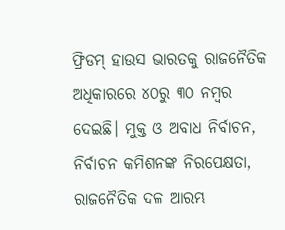ଫ୍ରିଡମ୍‌ ହାଉସ ଭାରତକୁ ରାଜନୈତିକ ଅଧିକାରରେ ୪୦ରୁ ୩୦ ନମ୍ବର ଦେଇଛି। ମୁକ୍ତ ଓ ଅବାଧ ନିର୍ବାଚନ, ନିର୍ବାଚନ କମିଶନଙ୍କ ନିରପେକ୍ଷତା, ରାଜନୈତିକ ଦଳ ଆରମ୍ଭ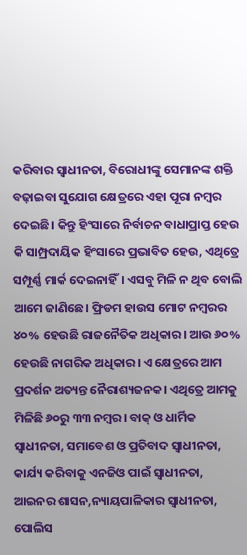କରିବାର ସ୍ବାଧୀନତା, ବିରୋଧୀଙ୍କୁ ସେମାନଙ୍କ ଶକ୍ତି ବଢ଼ାଇବା ସୁଯୋଗ କ୍ଷେତ୍ରରେ ଏହା ପୂରା ନମ୍ବର ଦେଇଛି। କିନ୍ତୁ ହିଂସାରେ ନିର୍ବାଚନ ବାଧାପ୍ରାପ୍ତ ହେଉ କି ସାମ୍ପ୍ରଦାୟିକ ହିଂସାରେ ପ୍ରଭାବିତ ହେଉ, ଏଥିତ୍ରେ ସମ୍ପୂର୍ଣ୍ଣ ମାର୍କ ଦେଇନାହିଁ। ଏସବୁ ମିଳି ନ ଥିବ ବୋଲି ଆମେ ଜାଣିଛେ। ଫ୍ରିଡମ ହାଉସ ମୋଟ ନମ୍ବରର ୪୦% ହେଉଛି ରାଜନୈତିକ ଅଧିକାର। ଆଉ ୬୦% ହେଉଛି ନାଗରିକ ଅଧିକାର। ଏ କ୍ଷେତ୍ରରେ ଆମ ପ୍ରଦର୍ଶନ ଅତ୍ୟନ୍ତ ନୈରାଶ୍ୟଜନକ। ଏଥିତ୍ରେ ଆମକୁ ମିଳିଛି ୬୦ରୁ ୩୩ ନମ୍ବର। ବାକ୍‌ ଓ ଧାର୍ମିକ ସ୍ବାଧୀନତା, ସମାବେଶ ଓ ପ୍ରତିବାଦ ସ୍ବାଧୀନତା, କାର୍ଯ୍ୟ କରିବାକୁ ଏନଜିଓ ପାଇଁ ସ୍ବାଧୀନତା, ଆଇନର ଶାସନ,ନ୍ୟାୟପାଳିକାର ସ୍ବାଧୀନତା, ପୋଲିସ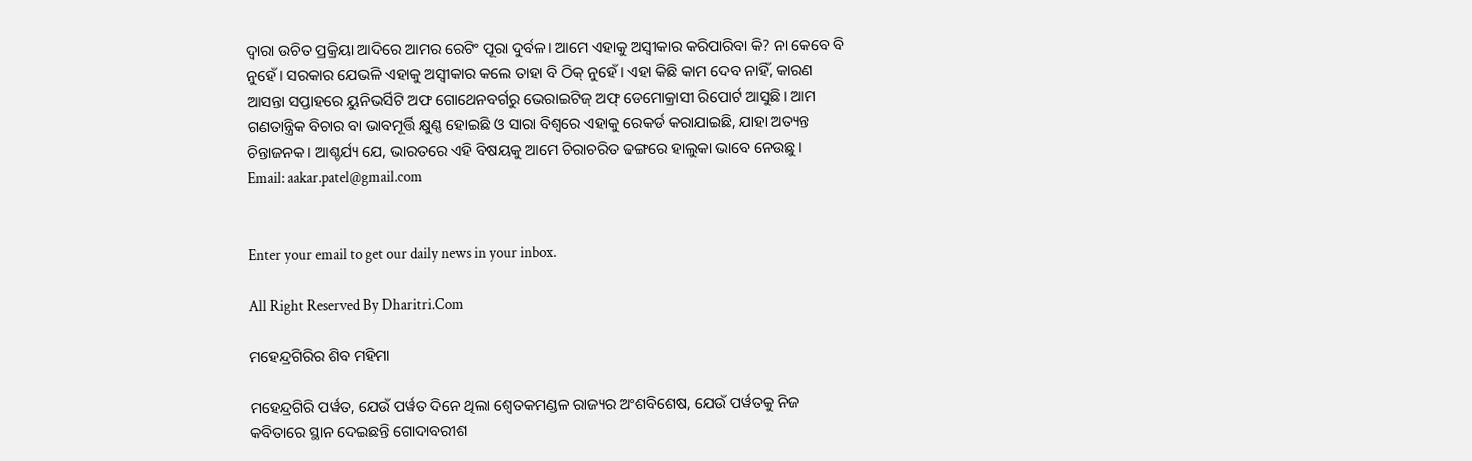ଦ୍ୱାରା ଉଚିତ ପ୍ରକ୍ରିୟା ଆଦିରେ ଆମର ରେଟିଂ ପୂରା ଦୁର୍ବଳ। ଆମେ ଏହାକୁ ଅସ୍ବୀକାର କରିପାରିବା କି? ନା କେବେ ବି ନୁହେଁ। ସରକାର ଯେଭଳି ଏହାକୁ ଅସ୍ବୀକାର କଲେ ତାହା ବି ଠିକ୍‌ ନୁହେଁ। ଏହା କିଛି କାମ ଦେବ ନାହିଁ, କାରଣ ଆସନ୍ତା ସପ୍ତାହରେ ୟୁନିଭର୍ସିଟି ଅଫ ଗୋଥେନବର୍ଗରୁ ଭେରାଇଟିଜ୍‌ ଅଫ୍‌ ଡେମୋକ୍ରାସୀ ରିପୋର୍ଟ ଆସୁଛି। ଆମ ଗଣତାନ୍ତ୍ରିକ ବିଚାର ବା ଭାବମୂର୍ତ୍ତି କ୍ଷୁଣ୍ଣ ହୋଇଛି ଓ ସାରା ବିଶ୍ୱରେ ଏହାକୁ ରେକର୍ଡ କରାଯାଇଛି, ଯାହା ଅତ୍ୟନ୍ତ ଚିନ୍ତାଜନକ। ଆଶ୍ଚର୍ଯ୍ୟ ଯେ, ଭାରତରେ ଏହି ବିଷୟକୁ ଆମେ ଚିରାଚରିତ ଢଙ୍ଗରେ ହାଲୁକା ଭାବେ ନେଉଛୁ।
Email: aakar.patel@gmail.com


Enter your email to get our daily news in your inbox.

All Right Reserved By Dharitri.Com

ମହେନ୍ଦ୍ରଗିରିର ଶିବ ମହିମା

ମହେନ୍ଦ୍ରଗିରି ପର୍ୱତ, ଯେଉଁ ପର୍ୱତ ଦିନେ ଥିଲା ଶ୍ୱେତକମଣ୍ଡଳ ରାଜ୍ୟର ଅଂଶବିଶେଷ, ଯେଉଁ ପର୍ୱତକୁ ନିଜ କବିତାରେ ସ୍ଥାନ ଦେଇଛନ୍ତି ଗୋଦାବରୀଶ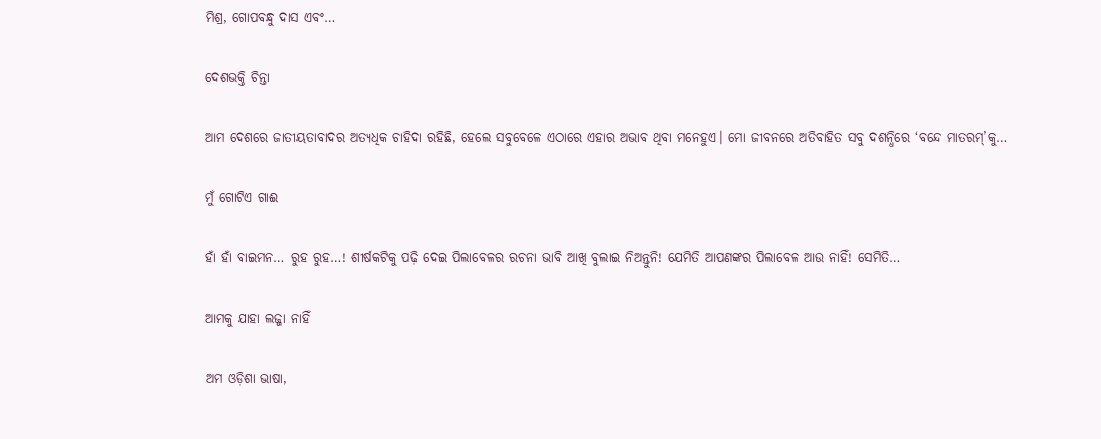ମିଶ୍ର, ଗୋପବନ୍ଧୁ ଦାସ ଏବଂ…

ଦେଶଭକ୍ତି ଚିନ୍ତା

ଆମ ଦେଶରେ ଜାତୀୟତାବାଦର ଅତ୍ୟଧିକ ଚାହିଦା ରହିଛି, ହେଲେ ସବୁବେଳେ ଏଠାରେ ଏହାର ଅଭାବ ଥିବା ମନେହୁଏ। ମୋ ଜୀବନରେ ଅତିବାହିତ ସବୁ ଦଶନ୍ଧିରେ ‘ବନ୍ଦେ ମାତରମ୍‌’କୁ…

ମୁଁ ଗୋଟିଏ ଗାଈ

ହାଁ ହାଁ ବାଇମନ… ରୁହ ରୁହ…! ଶୀର୍ଷକଟିକୁ ପଢ଼ି ଦେଇ ପିଲାବେଳର ରଚନା ଭାବି ଆଖି ବୁଲାଇ ନିଅନ୍ତୁନି! ଯେମିତି ଆପଣଙ୍କର ପିଲାବେଳ ଆଉ ନାହିଁ! ସେମିତି…

ଆମକୁ ଯାହା ଲଜ୍ଜା ନାହିଁ

ଅମ ଓଡ଼ିଶା ଭାଷା,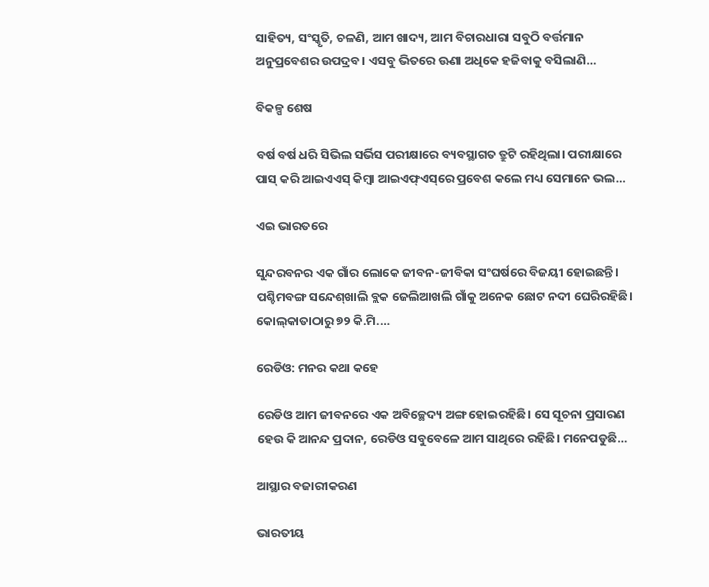ସାହିତ୍ୟ, ସଂସ୍କୃତି, ଚଳଣି, ଆମ ଖାଦ୍ୟ, ଆମ ବିଚାରଧାରା ସବୁଠି ବର୍ତ୍ତମାନ ଅନୁପ୍ରବେଶର ଉପଦ୍ରବ। ଏସବୁ ଭିତରେ ଊଣା ଅଧିକେ ହଜିବାକୁ ବସିଲାଣି…

ବିକଳ୍ପ ଶେଷ

ବର୍ଷ ବର୍ଷ ଧରି ସିଭିଲ ସର୍ଭିସ ପରୀକ୍ଷାରେ ବ୍ୟବସ୍ଥାଗତ ତ୍ରୁଟି ରହିଥିଲା। ପରୀକ୍ଷାରେ ପାସ୍‌ କରି ଆଇଏଏସ୍‌ କିମ୍ବା ଆଇଏଫ୍‌ଏସ୍‌ରେ ପ୍ରବେଶ କଲେ ମଧ୍ୟ ସେମାନେ ଭଲ…

ଏଇ ଭାରତରେ

ସୁନ୍ଦରବନର ଏକ ଗାଁର ଲୋକେ ଜୀବନ-ଜୀବିକା ସଂଘର୍ଷରେ ବିଜୟୀ ହୋଇଛନ୍ତି। ପଶ୍ଚିମବଙ୍ଗ ସନ୍ଦେଶ୍‌ଖାଲି ବ୍ଲକ ଜେଲିଆଖଲି ଗାଁକୁ ଅନେକ ଛୋଟ ନଦୀ ଘେରିରହିଛି। କୋଲ୍‌କାତାଠାରୁ ୭୨ କି.ମି.…

ରେଡିଓ: ମନର କଥା କହେ

ରେଡିଓ ଆମ ଜୀବନରେ ଏକ ଅବିଚ୍ଛେଦ୍ୟ ଅଙ୍ଗ ହୋଇରହିଛି। ସେ ସୂଚନା ପ୍ରସାରଣ ହେଉ କି ଆନନ୍ଦ ପ୍ରଦାନ, ରେଡିଓ ସବୁବେଳେ ଆମ ସାଥିରେ ରହିଛି। ମନେପଡୁଛି…

ଆସ୍ଥାର ବଜାରୀକରଣ

ଭାରତୀୟ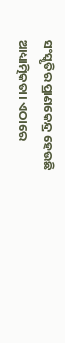ସଂସ୍କୃତିର ପ୍ରାଣକେନ୍ଦ୍ର ହେଉଛି ଆଧ୍ୟାତ୍ମିକତା। ଏଠାରେ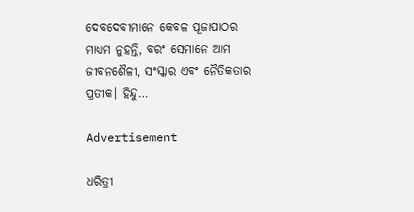ଦେବଦେବୀମାନେ କେବଳ ପୂଜାପାଠର ମାଧ୍ୟମ ନୁହନ୍ତି, ବରଂ ସେମାନେ ଆମ ଜୀବନଶୈଳୀ, ସଂସ୍କାର ଏବଂ ନୈତିକତାର ପ୍ରତୀକ। ହିନ୍ଦୁ…

Advertisement

ଧରିତ୍ରୀ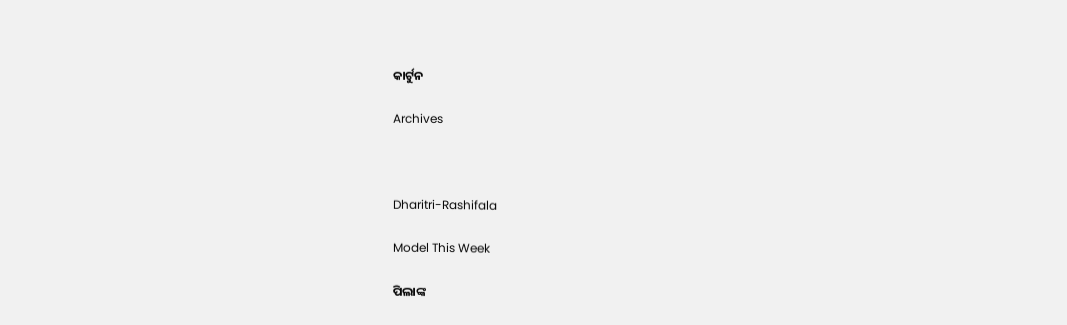କାର୍ଟୁନ

Archives



Dharitri-Rashifala

Model This Week

ପିଲାଙ୍କ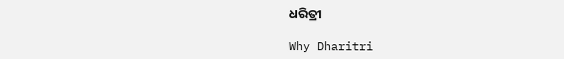ଧରିତ୍ରୀ

Why Dharitri